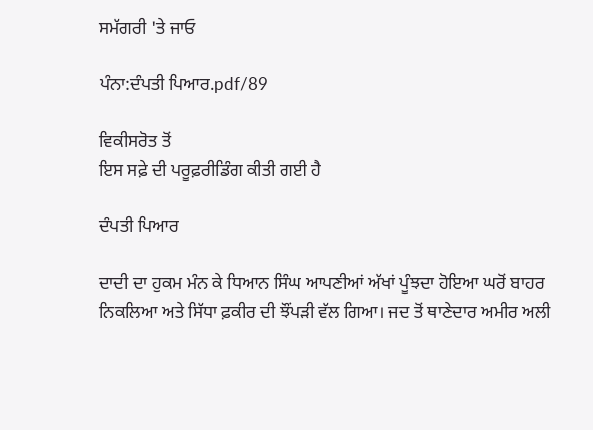ਸਮੱਗਰੀ 'ਤੇ ਜਾਓ

ਪੰਨਾ:ਦੰਪਤੀ ਪਿਆਰ.pdf/89

ਵਿਕੀਸਰੋਤ ਤੋਂ
ਇਸ ਸਫ਼ੇ ਦੀ ਪਰੂਫ਼ਰੀਡਿੰਗ ਕੀਤੀ ਗਈ ਹੈ

ਦੰਪਤੀ ਪਿਆਰ

ਦਾਦੀ ਦਾ ਹੁਕਮ ਮੰਨ ਕੇ ਧਿਆਨ ਸਿੰਘ ਆਪਣੀਆਂ ਅੱਖਾਂ ਪੂੰਝਦਾ ਹੋਇਆ ਘਰੋਂ ਬਾਹਰ ਨਿਕਲਿਆ ਅਤੇ ਸਿੱਧਾ ਫ਼ਕੀਰ ਦੀ ਝੌਂਪੜੀ ਵੱਲ ਗਿਆ। ਜਦ ਤੋਂ ਥਾਣੇਦਾਰ ਅਮੀਰ ਅਲੀ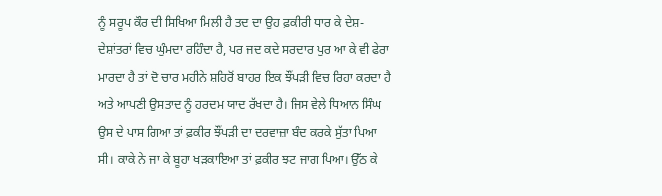ਨੂੰ ਸਰੂਪ ਕੌਰ ਦੀ ਸਿਖਿਆ ਮਿਲੀ ਹੈ ਤਦ ਦਾ ਉਹ ਫ਼ਕੀਰੀ ਧਾਰ ਕੇ ਦੇਸ਼-ਦੇਸ਼ਾਂਤਰਾਂ ਵਿਚ ਘੁੰਮਦਾ ਰਹਿੰਦਾ ਹੈ, ਪਰ ਜਦ ਕਦੇ ਸਰਦਾਰ ਪੁਰ ਆ ਕੇ ਵੀ ਫੇਰਾ ਮਾਰਦਾ ਹੈ ਤਾਂ ਦੋ ਚਾਰ ਮਹੀਨੇ ਸ਼ਹਿਰੋਂ ਬਾਹਰ ਇਕ ਝੌਂਪੜੀ ਵਿਚ ਰਿਹਾ ਕਰਦਾ ਹੈ ਅਤੇ ਆਪਣੀ ਉਸਤਾਦ ਨੂੰ ਹਰਦਮ ਯਾਦ ਰੱਖਦਾ ਹੈ। ਜਿਸ ਵੇਲੇ ਧਿਆਨ ਸਿੰਘ ਉਸ ਦੇ ਪਾਸ ਗਿਆ ਤਾਂ ਫ਼ਕੀਰ ਝੌਂਪੜੀ ਦਾ ਦਰਵਾਜ਼ਾ ਬੰਦ ਕਰਕੇ ਸੁੱਤਾ ਪਿਆ ਸੀ। ਕਾਕੇ ਨੇ ਜਾ ਕੇ ਬੂਹਾ ਖੜਕਾਇਆ ਤਾਂ ਫ਼ਕੀਰ ਝਟ ਜਾਗ ਪਿਆ। ਉੱਠ ਕੇ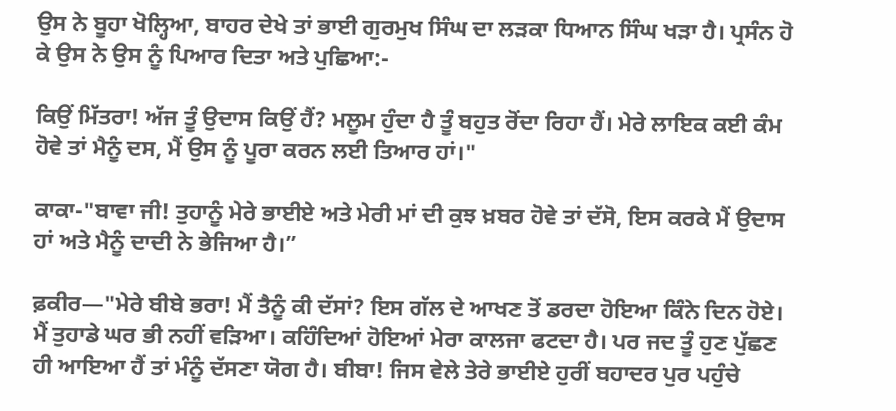ਉਸ ਨੇ ਬੂਹਾ ਖੋਲ੍ਹਿਆ, ਬਾਹਰ ਦੇਖੇ ਤਾਂ ਭਾਈ ਗੁਰਮੁਖ ਸਿੰਘ ਦਾ ਲੜਕਾ ਧਿਆਨ ਸਿੰਘ ਖੜਾ ਹੈ। ਪ੍ਰਸੰਨ ਹੋ ਕੇ ਉਸ ਨੇ ਉਸ ਨੂੰ ਪਿਆਰ ਦਿਤਾ ਅਤੇ ਪੁਛਿਆ:-

ਕਿਉਂ ਮਿੱਤਰਾ! ਅੱਜ ਤੂੰ ਉਦਾਸ ਕਿਉਂ ਹੈਂ? ਮਲੂਮ ਹੁੰਦਾ ਹੈ ਤੂੰ ਬਹੁਤ ਰੋਂਦਾ ਰਿਹਾ ਹੈਂ। ਮੇਰੇ ਲਾਇਕ ਕਈ ਕੰਮ ਹੋਵੇ ਤਾਂ ਮੈਨੂੰ ਦਸ, ਮੈਂ ਉਸ ਨੂੰ ਪੂਰਾ ਕਰਨ ਲਈ ਤਿਆਰ ਹਾਂ।"

ਕਾਕਾ-"ਬਾਵਾ ਜੀ! ਤੁਹਾਨੂੰ ਮੇਰੇ ਭਾਈਏ ਅਤੇ ਮੇਰੀ ਮਾਂ ਦੀ ਕੁਝ ਖ਼ਬਰ ਹੋਵੇ ਤਾਂ ਦੱਸੋ, ਇਸ ਕਰਕੇ ਮੈਂ ਉਦਾਸ ਹਾਂ ਅਤੇ ਮੈਨੂੰ ਦਾਦੀ ਨੇ ਭੇਜਿਆ ਹੈ।”

ਫ਼ਕੀਰ—"ਮੇਰੇ ਬੀਬੇ ਭਰਾ! ਮੈਂ ਤੈਨੂੰ ਕੀ ਦੱਸਾਂ? ਇਸ ਗੱਲ ਦੇ ਆਖਣ ਤੋਂ ਡਰਦਾ ਹੋਇਆ ਕਿੰਨੇ ਦਿਨ ਹੋਏ। ਮੈਂ ਤੁਹਾਡੇ ਘਰ ਭੀ ਨਹੀਂ ਵੜਿਆ। ਕਹਿੰਦਿਆਂ ਹੋਇਆਂ ਮੇਰਾ ਕਾਲਜਾ ਫਟਦਾ ਹੈ। ਪਰ ਜਦ ਤੂੰ ਹੁਣ ਪੁੱਛਣ ਹੀ ਆਇਆ ਹੈਂ ਤਾਂ ਮੰਨੂੰ ਦੱਸਣਾ ਯੋਗ ਹੈ। ਬੀਬਾ! ਜਿਸ ਵੇਲੇ ਤੇਰੇ ਭਾਈਏ ਹੁਰੀਂ ਬਹਾਦਰ ਪੁਰ ਪਹੁੰਚੇ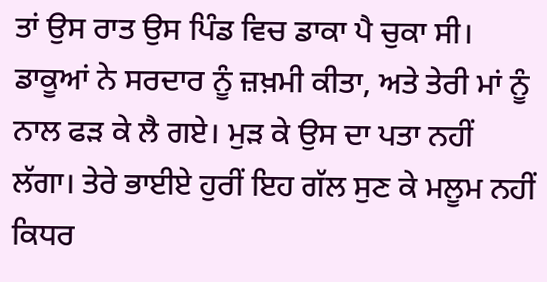ਤਾਂ ਉਸ ਰਾਤ ਉਸ ਪਿੰਡ ਵਿਚ ਡਾਕਾ ਪੈ ਚੁਕਾ ਸੀ। ਡਾਕੂਆਂ ਨੇ ਸਰਦਾਰ ਨੂੰ ਜ਼ਖ਼ਮੀ ਕੀਤਾ, ਅਤੇ ਤੇਰੀ ਮਾਂ ਨੂੰ ਨਾਲ ਫੜ ਕੇ ਲੈ ਗਏ। ਮੁੜ ਕੇ ਉਸ ਦਾ ਪਤਾ ਨਹੀਂ ਲੱਗਾ। ਤੇਰੇ ਭਾਈਏ ਹੁਰੀਂ ਇਹ ਗੱਲ ਸੁਣ ਕੇ ਮਲੂਮ ਨਹੀਂ ਕਿਧਰ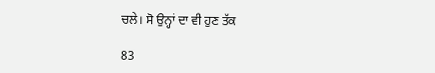ਚਲੇ। ਸੋ ਉਨ੍ਹਾਂ ਦਾ ਵੀ ਹੁਣ ਤੱਕ

83